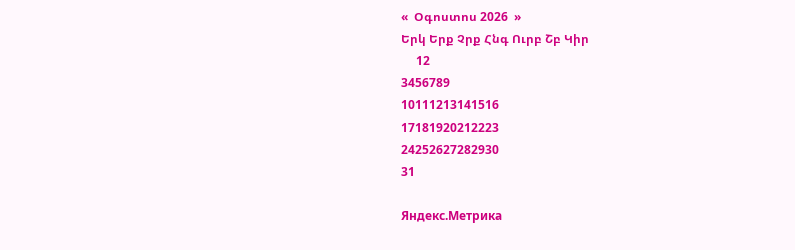«  Օգոստոս 2026  »
Երկ Երք Չրք Հնգ Ուրբ Շբ Կիր
     12
3456789
10111213141516
17181920212223
24252627282930
31

Яндекс.Метрика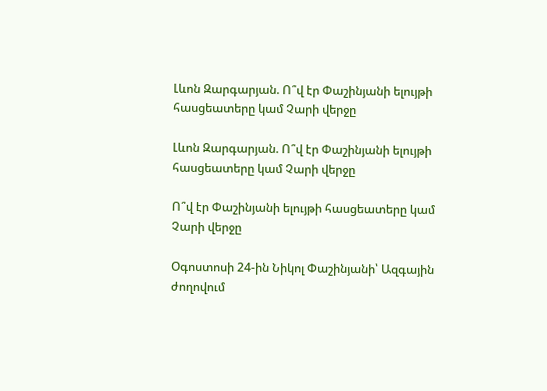Լևոն Զարգարյան. Ո՞վ էր Փաշինյանի ելույթի հասցեատերը կամ Չարի վերջը

Լևոն Զարգարյան. Ո՞վ էր Փաշինյանի ելույթի հասցեատերը կամ Չարի վերջը

Ո՞վ էր Փաշինյանի ելույթի հասցեատերը կամ Չարի վերջը

Օգոստոսի 24-ին Նիկոլ Փաշինյանի՝ Ազգային ժողովում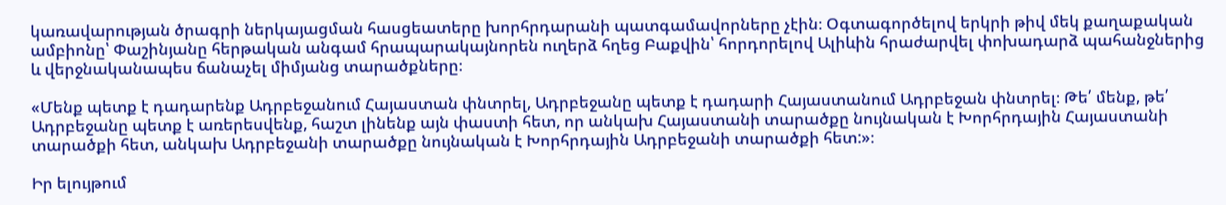կառավարության ծրագրի ներկայացման հասցեատերը խորհրդարանի պատգամավորները չէին։ Օգտագործելով երկրի թիվ մեկ քաղաքական ամբիոնը՝ Փաշինյանը հերթական անգամ հրապարակայնորեն ուղերձ հղեց Բաքվին՝ հորդորելով Ալիևին հրաժարվել փոխադարձ պահանջներից և վերջնականապես ճանաչել միմյանց տարածքները։

«Մենք պետք է դադարենք Ադրբեջանում Հայաստան փնտրել, Ադրբեջանը պետք է դադարի Հայաստանում Ադրբեջան փնտրել։ Թե՛ մենք, թե՛ Ադրբեջանը պետք է առերեսվենք, հաշտ լինենք այն փաստի հետ, որ անկախ Հայաստանի տարածքը նույնական է Խորհրդային Հայաստանի տարածքի հետ, անկախ Ադրբեջանի տարածքը նույնական է Խորհրդային Ադրբեջանի տարածքի հետ:»։

Իր ելույթում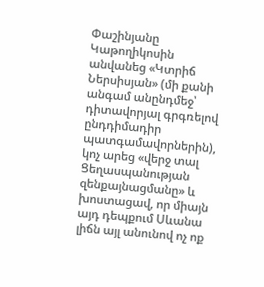Փաշինյանը Կաթողիկոսին անվանեց «Կտրիճ Ներսիսյան» (մի քանի անգամ անընդմեջ՝ դիտավորյալ գրգռելով ընդդիմադիր պատգամավորներին), կոչ արեց «վերջ տալ Ցեղասպանության զենքայնացմանը» և խոստացավ, որ միայն այդ դեպքում Սևանա լիճն այլ անունով ոչ ոք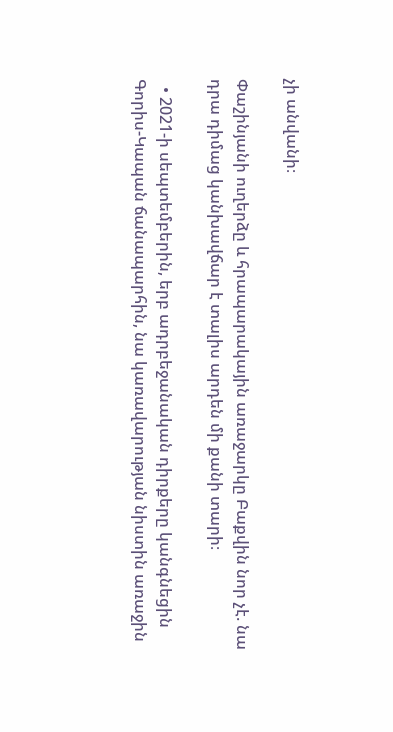չի անվանի։

Փաշինյանի ուղերձը և հրապարակային առաջարկը Բաքվին նոր չէ. նա դրա դիմաց կանխավճար է տալիս արդեն մի քանի տարի։

  • 2021-ի սեպտեմբերին, երբ ադրբեջանական դիրքերը կանգնեցին Գորիս-Կապան ճանապարհին, նա կառավարության նիստին առաջին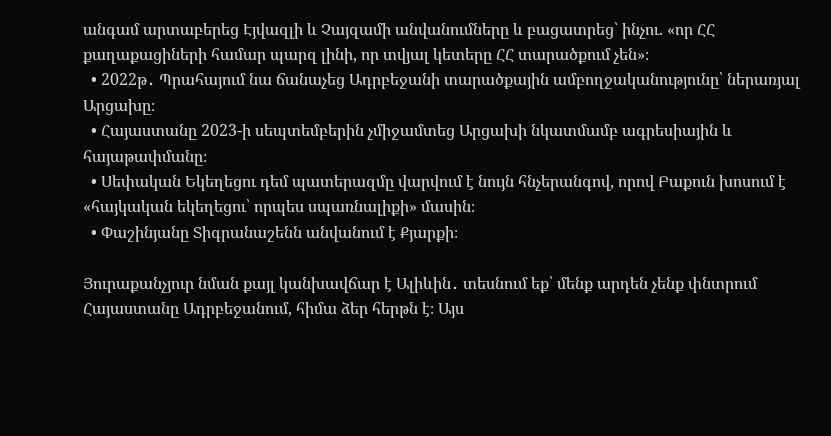անգամ արտաբերեց Էյվազլի և Չայզամի անվանումները և բացատրեց՝ ինչու. «որ ՀՀ քաղաքացիների համար պարզ լինի, որ տվյալ կետերը ՀՀ տարածքում չեն»։
  • 2022թ․ Պրահայում նա ճանաչեց Ադրբեջանի տարածքային ամբողջականությունը՝ ներառյալ Արցախը։
  • Հայաստանը 2023-ի սեպտեմբերին չմիջամտեց Արցախի նկատմամբ ագրեսիային և հայաթափմանը։
  • Սեփական Եկեղեցու դեմ պատերազմը վարվում է նույն հնչերանգով, որով Բաքուն խոսում է «հայկական եկեղեցու՝ որպես սպառնալիքի» մասին։
  • Փաշինյանը Տիգրանաշենն անվանում է Քյարքի։

Յուրաքանչյուր նման քայլ կանխավճար է Ալիևին․ տեսնում եք՝ մենք արդեն չենք փնտրում Հայաստանը Ադրբեջանում, հիմա ձեր հերթն է։ Այս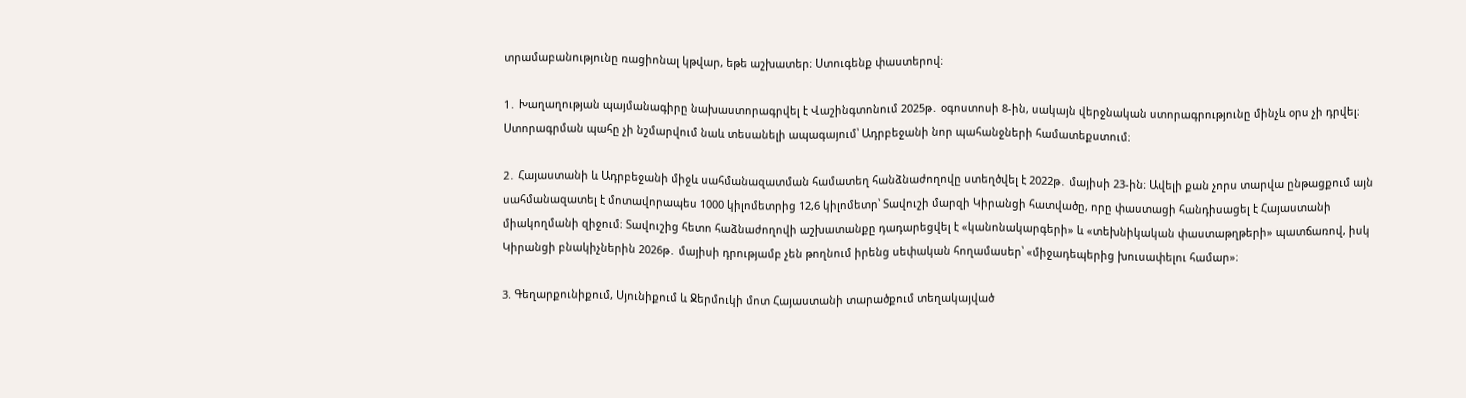տրամաբանությունը ռացիոնալ կթվար, եթե աշխատեր։ Ստուգենք փաստերով։

1․ Խաղաղության պայմանագիրը նախաստորագրվել է Վաշինգտոնում 2025թ․ օգոստոսի 8-ին, սակայն վերջնական ստորագրությունը մինչև օրս չի դրվել։ Ստորագրման պահը չի նշմարվում նաև տեսանելի ապագայում՝ Ադրբեջանի նոր պահանջների համատեքստում։

2․ Հայաստանի և Ադրբեջանի միջև սահմանազատման համատեղ հանձնաժողովը ստեղծվել է 2022թ․ մայիսի 23-ին։ Ավելի քան չորս տարվա ընթացքում այն սահմանազատել է մոտավորապես 1000 կիլոմետրից 12,6 կիլոմետր՝ Տավուշի մարզի Կիրանցի հատվածը, որը փաստացի հանդիսացել է Հայաստանի միակողմանի զիջում։ Տավուշից հետո հաձնաժողովի աշխատանքը դադարեցվել է «կանոնակարգերի» և «տեխնիկական փաստաթղթերի» պատճառով, իսկ Կիրանցի բնակիչներին 2026թ․ մայիսի դրությամբ չեն թողնում իրենց սեփական հողամասեր՝ «միջադեպերից խուսափելու համար»։

3. Գեղարքունիքում, Սյունիքում և Ջերմուկի մոտ Հայաստանի տարածքում տեղակայված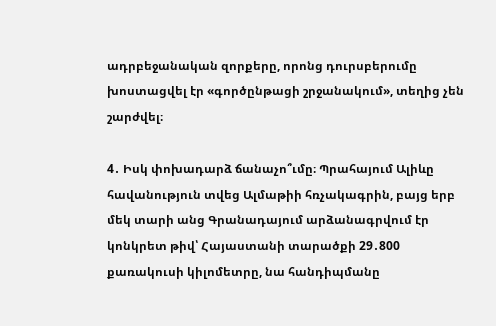ադրբեջանական զորքերը, որոնց դուրսբերումը խոստացվել էր «գործընթացի շրջանակում», տեղից չեն շարժվել։

4․ Իսկ փոխադարձ ճանաչո՞ւմը։ Պրահայում Ալիևը հավանություն տվեց Ալմաթիի հռչակագրին, բայց երբ մեկ տարի անց Գրանադայում արձանագրվում էր կոնկրետ թիվ՝ Հայաստանի տարածքի 29․800 քառակուսի կիլոմետրը, նա հանդիպմանը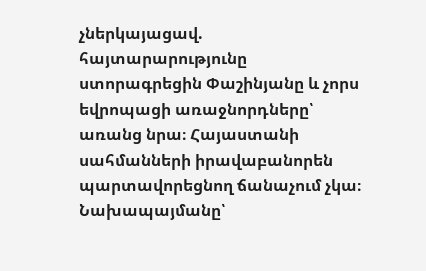չներկայացավ. հայտարարությունը ստորագրեցին Փաշինյանը և չորս եվրոպացի առաջնորդները՝ առանց նրա։ Հայաստանի սահմանների իրավաբանորեն պարտավորեցնող ճանաչում չկա։ Նախապայմանը՝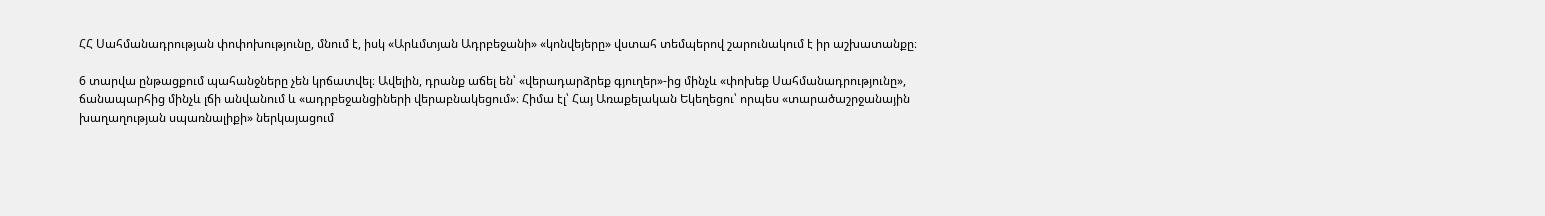ՀՀ Սահմանադրության փոփոխությունը, մնում է, իսկ «Արևմտյան Ադրբեջանի» «կոնվեյերը» վստահ տեմպերով շարունակում է իր աշխատանքը։

6 տարվա ընթացքում պահանջները չեն կրճատվել։ Ավելին, դրանք աճել են՝ «վերադարձրեք գյուղեր»-ից մինչև «փոխեք Սահմանադրությունը», ճանապարհից մինչև լճի անվանում և «ադրբեջանցիների վերաբնակեցում»։ Հիմա էլ՝ Հայ Առաքելական Եկեղեցու՝ որպես «տարածաշրջանային խաղաղության սպառնալիքի» ներկայացում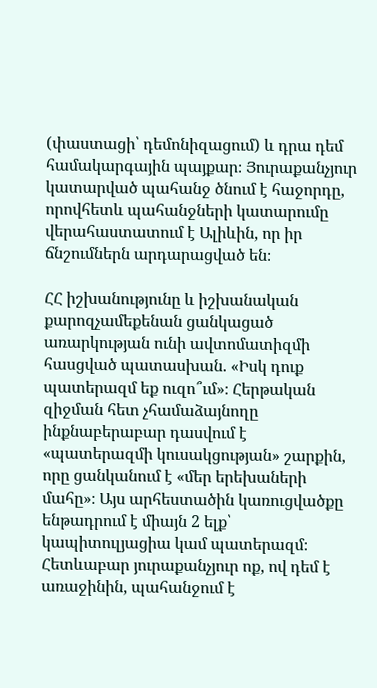(փաստացի՝ դեմոնիզացում) և դրա դեմ համակարգային պայքար։ Յուրաքանչյուր կատարված պահանջ ծնում է հաջորդը, որովհետև պահանջների կատարումը վերահաստատում է Ալիևին, որ իր ճնշումներն արդարացված են։

ՀՀ իշխանությունը և իշխանական քարոզչամեքենան ցանկացած առարկության ունի ավտոմատիզմի հասցված պատասխան. «Իսկ դուք պատերազմ եք ուզո՞ւմ»։ Հերթական զիջման հետ չհամաձայնողը ինքնաբերաբար դասվում է «պատերազմի կուսակցության» շարքին, որը ցանկանում է «մեր երեխաների մահը»։ Այս արհեստածին կառուցվածքը ենթադրում է միայն 2 ելք՝ կապիտուլյացիա կամ պատերազմ։ Հետևաբար յուրաքանչյուր ոք, ով դեմ է առաջինին, պահանջում է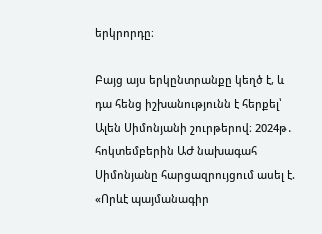երկրորդը։

Բայց այս երկընտրանքը կեղծ է, և դա հենց իշխանությունն է հերքել՝ Ալեն Սիմոնյանի շուրթերով։ 2024թ․ հոկտեմբերին ԱԺ նախագահ Սիմոնյանը հարցազրույցում ասել է. «Որևէ պայմանագիր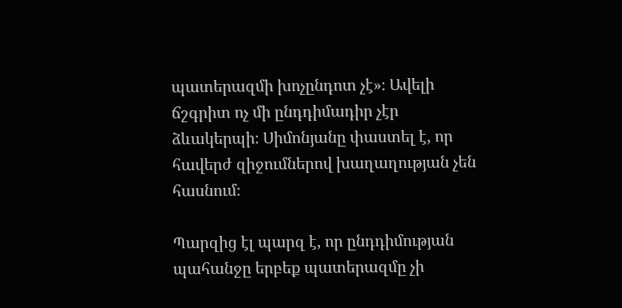պատերազմի խոչընդոտ չէ»։ Ավելի ճշգրիտ ոչ մի ընդդիմադիր չէր ձևակերպի։ Սիմոնյանը փաստել է, որ հավերժ զիջումներով խաղաղության չեն հասնում։

Պարզից էլ պարզ է, որ ընդդիմության պահանջը երբեք պատերազմը չի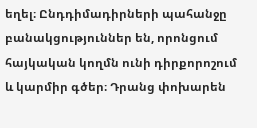եղել։ Ընդդիմադիրների պահանջը բանակցություններ են, որոնցում հայկական կողմն ունի դիրքորոշում և կարմիր գծեր։ Դրանց փոխարեն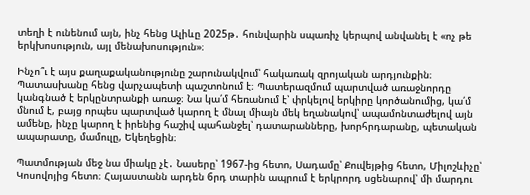տեղի է ունենում այն, ինչ հենց Ալիևը 2025թ․ հունվարին սպառիչ կերպով անվանել է «ոչ թե երկխոսություն, այլ մենախոսություն»։

Ինչո՞ւ է այս քաղաքականությունը շարունակվում՝ հակառակ զրոյական արդյունքին։ Պատասխանը հենց վարչապետի պաշտոնում է։ Պատերազմում պարտված առաջնորդը կանգնած է երկընտրանքի առաջ։ Նա կա՛մ հեռանում է՝ փրկելով երկիրը կործանումից, կա՛մ մնում է, բայց որպես պարտված կարող է մնալ միայն մեկ եղանակով՝ ապամոնտաժելով այն ամենը, ինչը կարող է իրենից հաշիվ պահանջել՝ դատարանները, խորհրդարանը, պետական ապարատը, մամուլը, Եկեղեցին։

Պատմության մեջ նա միակը չէ․ Նասերը՝ 1967-ից հետո, Սադամը՝ Քուվեյթից հետո, Միլոշևիչը՝ Կոսովոյից հետո։ Հայաստանն արդեն 6րդ տարին ապրում է երկրորդ սցենարով՝ մի մարդու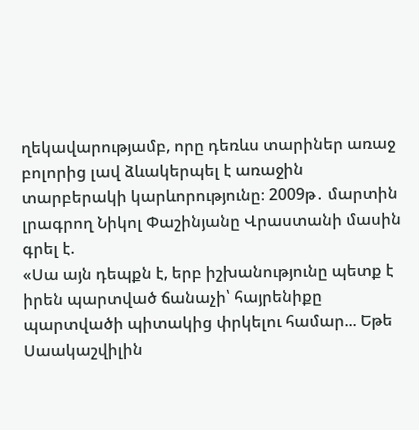ղեկավարությամբ, որը դեռևս տարիներ առաջ բոլորից լավ ձևակերպել է առաջին տարբերակի կարևորությունը։ 2009թ․ մարտին լրագրող Նիկոլ Փաշինյանը Վրաստանի մասին գրել է.
«Սա այն դեպքն է, երբ իշխանությունը պետք է իրեն պարտված ճանաչի՝ հայրենիքը պարտվածի պիտակից փրկելու համար... Եթե Սաակաշվիլին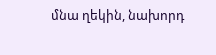մնա ղեկին, նախորդ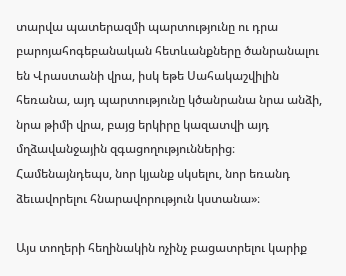տարվա պատերազմի պարտությունը ու դրա բարոյահոգեբանական հետևանքները ծանրանալու են Վրաստանի վրա, իսկ եթե Սահակաշվիլին հեռանա, այդ պարտությունը կծանրանա նրա անձի, նրա թիմի վրա, բայց երկիրը կազատվի այդ մղձավանջային զգացողություններից։ Համենայնդեպս, նոր կյանք սկսելու, նոր եռանդ ձեւավորելու հնարավորություն կստանա»։

Այս տողերի հեղինակին ոչինչ բացատրելու կարիք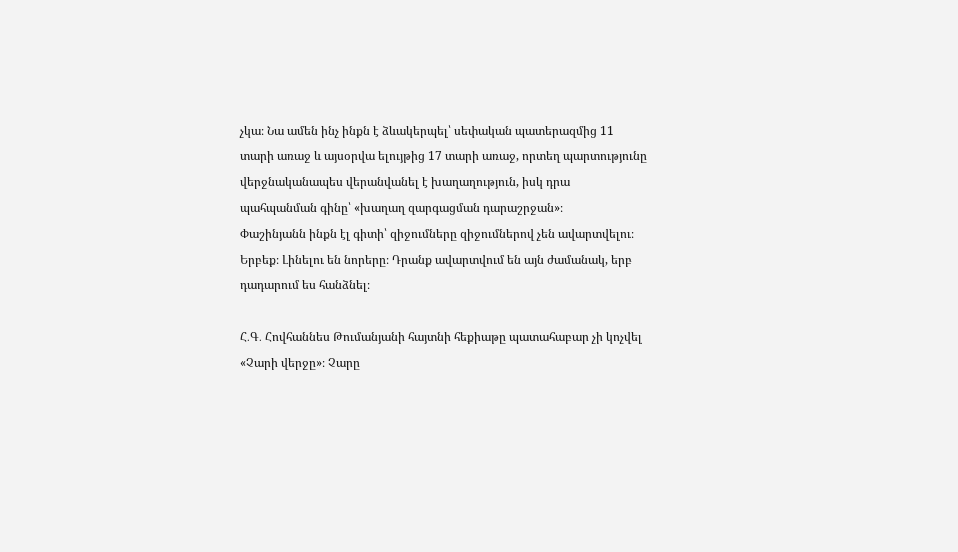չկա։ Նա ամեն ինչ ինքն է ձևակերպել՝ սեփական պատերազմից 11 տարի առաջ և այսօրվա ելույթից 17 տարի առաջ, որտեղ պարտությունը վերջնականապես վերանվանել է խաղաղություն, իսկ դրա պահպանման գինը՝ «խաղաղ զարգացման դարաշրջան»։
Փաշինյանն ինքն էլ գիտի՝ զիջումները զիջումներով չեն ավարտվելու։ Երբեք։ Լինելու են նորերը։ Դրանք ավարտվում են այն ժամանակ, երբ դադարում ես հանձնել։

Հ․Գ․ Հովհաննես Թումանյանի հայտնի հեքիաթը պատահաբար չի կոչվել «Չարի վերջը»։ Չարը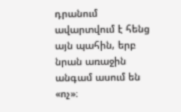դրանում ավարտվում է հենց այն պահին, երբ նրան առաջին անգամ ասում են «ոչ»։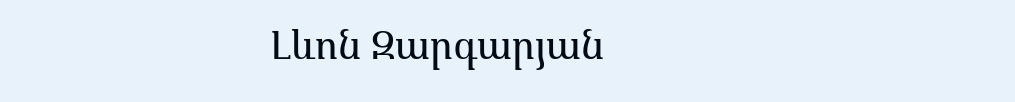Լևոն Զարգարյան